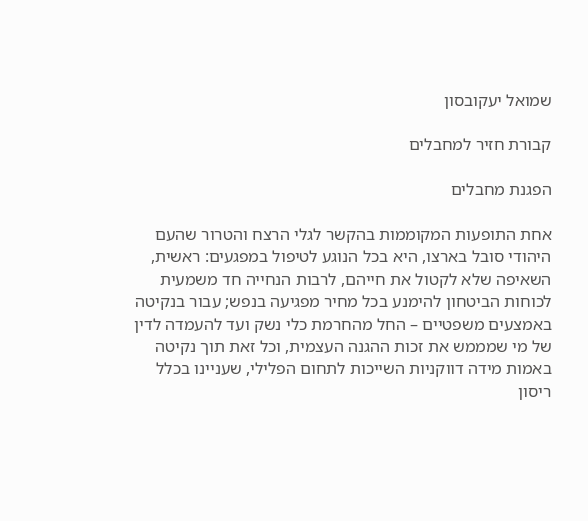שמואל יעקובסון

קבורת חזיר למחבלים

הפגנת מחבלים

אחת התופעות המקוממות בהקשר לגלי הרצח והטרור שהעם היהודי סובל בארצו, היא בכל הנוגע לטיפול במפגעים: ראשית, השאיפה שלא לקטול את חייהם, לרבות הנחייה חד משמעית לכוחות הביטחון להימנע בכל מחיר מפגיעה בנפש; עבור בנקיטה באמצעים משפטיים – החל מהחרמת כלי נשק ועד להעמדה לדין של מי שמממש את זכות ההגנה העצמית, וכל זאת תוך נקיטה באמות מידה דווקניות השייכות לתחום הפלילי, שעניינו בכלל ריסון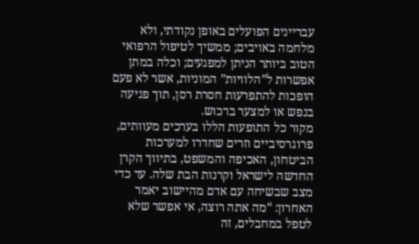עבריינים הפועלים באופן נקודתי, ולא מלחמה באויבים; ממשיך לטיפול הרפואי הטוב ביותר הניתן למפגעים; וכלה במתן אפשרות ל”הלוויות” המוניות, אשר לא פעם הופכות להתפרעות חסרת רסן, תוך פגיעה בנפש או למצער ברכוש.
מקור כל התופעות הללו בערכים מעוותים, פרוגרסיביים וזרים שחדרו למערכות הביטחון, האכיפה והמשפט, בתיווך הקרן החדשה לישראל וקרנות הבת שלה. עד כדי מצב שבשיחה עם אדם מהיישוב יאמר האחרון: “מה אתה רוצה, אי אפשר שלא לטפל במחבלים, זה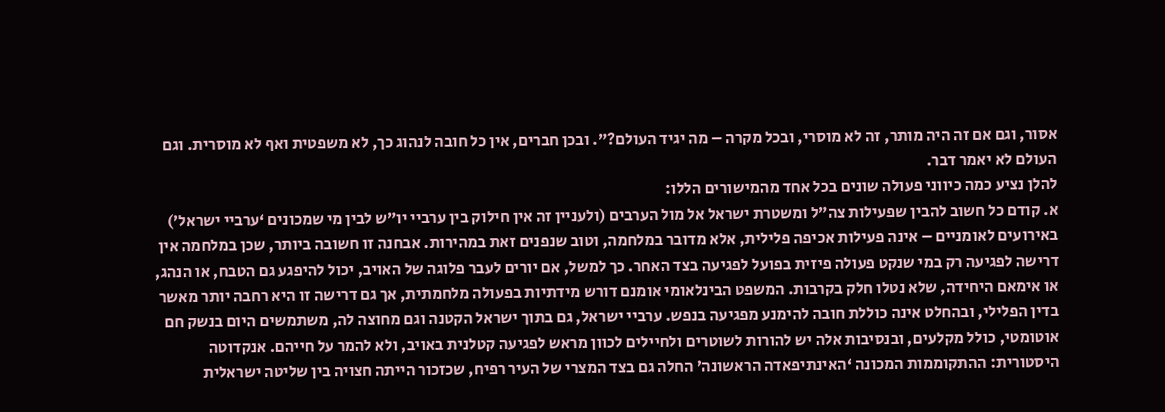אסור, וגם אם זה היה מותר, זה לא מוסרי, ובכל מקרה – מה יגיד העולם?”. ובכן חברים, אין כל חובה לנהוג כך, לא משפטית ואף לא מוסרית. וגם העולם לא יאמר דבר.
להלן נציע כמה כיווני פעולה שונים בכל אחד מהמישורים הללו:
א. קודם כל חשוב להבין שפעילות צה”ל ומשטרת ישראל אל מול הערבים (ולעניין זה אין חילוק בין ערביי יו”ש לבין מי שמכונים ‘ערביי ישראל’) באירועים לאומניים – אינה פעילות אכיפה פלילית, אלא מדובר במלחמה, וטוב שנפנים זאת במהירות. אבחנה זו חשובה ביותר, שכן במלחמה אין דרישה לפגיעה רק במי שנקט פעולה פיזית בפועל לפגיעה בצד האחר. כך למשל, אם יורים לעבר פלוגה של האויב, יכול להיפגע גם הטבח, או הנהג, או אימאם היחידה, שלא נטלו חלק בקרבות. המשפט הבינלאומי אומנם דורש מידתיות בפעולה מלחמתית, אך גם דרישה זו היא רחבה יותר מאשר בדין הפלילי, ובהחלט אינה כוללת חובה להימנע מפגיעה בנפש. ערביי ישראל, גם בתוך ישראל הקטנה וגם מחוצה לה, משתמשים היום בנשק חם אוטומטי, כולל מקלעים, ובנסיבות אלה יש להורות לשוטרים ולחיילים לכוון מראש לפגיעה קטלנית באויב, ולא להמר על חייהם. אנקדוטה היסטורית: ההתקוממות המכונה ‘האינתיפאדה הראשונה’ החלה גם בצד המצרי של העיר רפיח, שכזכור הייתה חצויה בין שליטה ישראלית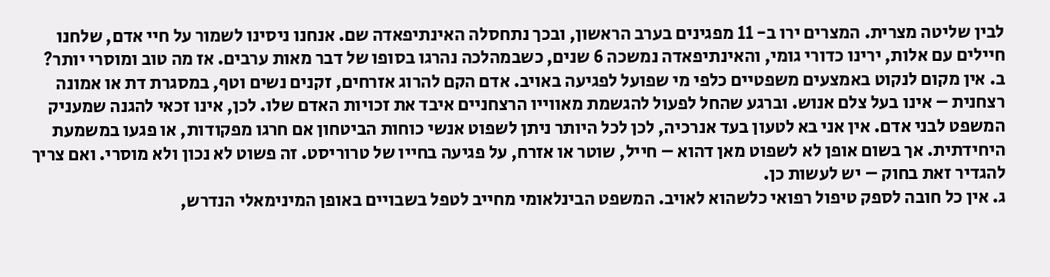לבין שליטה מצרית. המצרים ירו ב- 11 מפגינים בערב הראשון, ובכך נתחסלה האינתיפאדה שם. אנחנו ניסינו לשמור על חיי אדם, שלחנו חיילים עם אלות, ירינו כדורי גומי, והאינתיפאדה נמשכה 6 שנים, כשבמהלכה נהרגו בסופו של דבר מאות ערבים. אז מה טוב ומוסרי יותר?
ב. אין מקום לנקוט באמצעים משפטיים כלפי מי שפועל לפגיעה באויב. אדם הקם להרוג אזרחים, זקנים נשים וטף, במסגרת דת או אמונה רצחנית – אינו בעל צלם אנוש. וברגע שהחל לפעול להגשמת מאווייו הרצחניים איבד את זכויות האדם שלו. לכן, אינו זכאי להגנה שמעניק המשפט לבני אדם. אין אני בא לטעון בעד אנרכיה, לכן לכל היותר ניתן לשפוט אנשי כוחות הביטחון אם חרגו מפקודות, או פגעו במשמעת היחידתית. אך בשום אופן לא לשפוט מאן דהוא – חייל, שוטר או אזרח, על פגיעה בחייו של טרוריסט. זה פשוט לא נכון ולא מוסרי. ואם צריך להגדיר זאת בחוק – יש לעשות כן.
ג. אין כל חובה לספק טיפול רפואי כלשהוא לאויב. המשפט הבינלאומי מחייב לטפל בשבויים באופן המינימאלי הנדרש,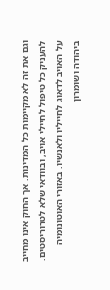וגם את זה לא מקיימות כל המדינות. אך החוק אינו מחייב להעניק כל טיפול לחיילי אויב, ובוודאי שלא לטרוריסטים. על האויב לדאוג לחייליו ולאנשיו. באזורי האוטונומיה ביהודה ושומרון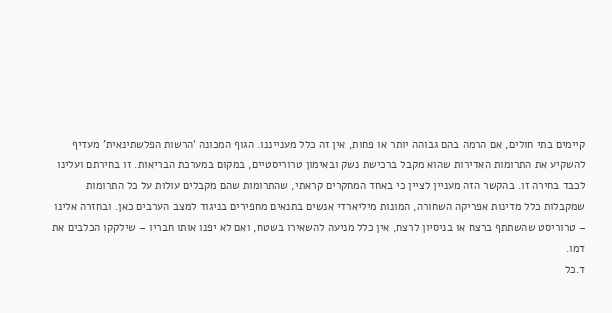קיימים בתי חולים, אם הרמה בהם גבוהה יותר או פחות, אין זה כלל מענייננו. הגוף המכונה ‘הרשות הפלשתינאית’ מעדיף להשקיע את התרומות האדירות שהוא מקבל ברכישת נשק ובאימון טרוריסטיים, במקום במערכת הבריאות. זו בחירתם ועלינו לכבד בחירה זו. בהקשר הזה מעניין לציין כי באחד המחקרים קראתי, שהתרומות שהם מקבלים עולות על כל התרומות שמקבלות כלל מדינות אפריקה השחורה, המונות מיליארדי אנשים בתנאים מחפירים בניגוד למצב הערבים כאן. ובחזרה אלינו – טרוריסט שהשתתף ברצח או בניסיון לרצח, אין כלל מניעה להשאירו בשטח, ואם לא יפנו אותו חבריו – שילקקו הכלבים את דמו.
ד.כל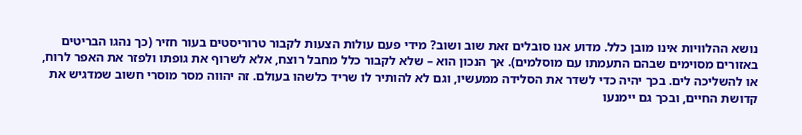נושא ההלוויות אינו מובן כלל. מדוע אנו סובלים זאת שוב ושוב? מידי פעם עולות הצעות לקבור טרוריסטים בעור חזיר (כך נהגו הבריטים באזורים מסוימים שבהם התעמתו עם מוסלמים). אך הנכון הוא – שלא לקבור כלל מחבל רוצח, אלא לשרוף את גופתו ולפזר את האפר לרוח, או להשליכה לים. בכך יהיה כדי לשדר את הסלידה ממעשיו, וגם לא להותיר לו שריד כלשהו בעולם. זה יהווה מסר מוסרי חשוב שמדגיש את קדושת החיים, ובכך גם יימנעו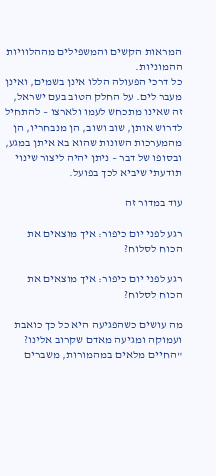המראות הקשים והמשפילים מההלוויות ההמוניות.
כל דרכי הפעולה הללו אינן בשמים, ואינן מעבר לים. על החלק הטוב בעם ישראל, זה שאינו מתכחש לעמו ולארצו – להתחיל לדרוש אותן, שוב ושוב, הן מנבחריו, הן מהמערכות השונות שהוא בא איתן במגע, ובסופו של דבר – ניתן יהיה ליצור שינוי תודעתי שיביא לכך בפועל.

עוד במדור זה

רגע לפני יום כיפור: איך מוצאים את הכוח לסלוח?

רגע לפני יום כיפור: איך מוצאים את הכוח לסלוח?

מה עושים כשהפגיעה היא כל כך כואבת ועמוקה ומגיעה מאדם שקרוב אלינו? "החיים מלאים במהמורות, משברים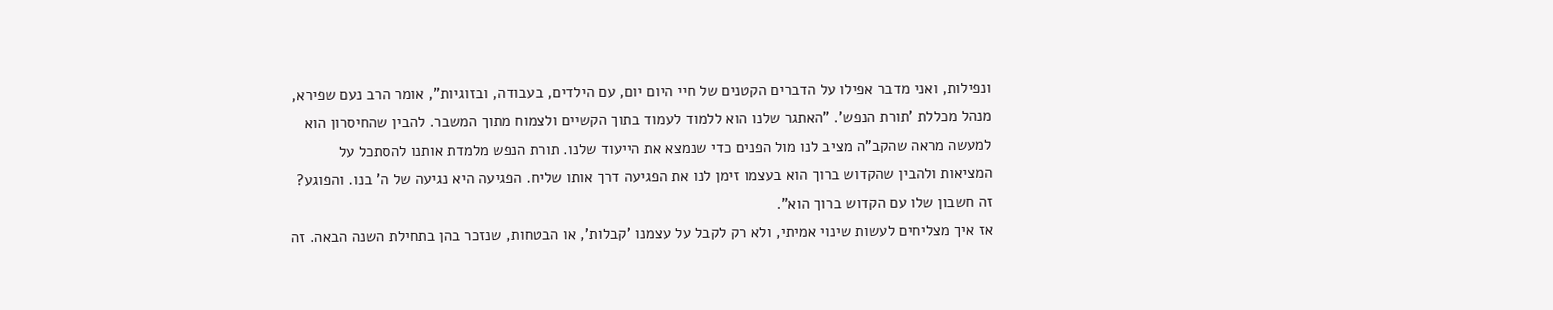ונפילות, ואני מדבר אפילו על הדברים הקטנים של חיי היום יום, עם הילדים, בעבודה, ובזוגיות", אומר הרב נעם שפירא, מנהל מכללת 'תורת הנפש'. "האתגר שלנו הוא ללמוד לעמוד בתוך הקשיים ולצמוח מתוך המשבר. להבין שהחיסרון הוא למעשה מראה שהקב"ה מציב לנו מול הפנים כדי שנמצא את הייעוד שלנו. תורת הנפש מלמדת אותנו להסתכל על המציאות ולהבין שהקדוש ברוך הוא בעצמו זימן לנו את הפגיעה דרך אותו שליח. הפגיעה היא נגיעה של ה' בנו. והפוגע? זה חשבון שלו עם הקדוש ברוך הוא".
אז איך מצליחים לעשות שינוי אמיתי, ולא רק לקבל על עצמנו 'קבלות', או הבטחות, שנזכר בהן בתחילת השנה הבאה. זה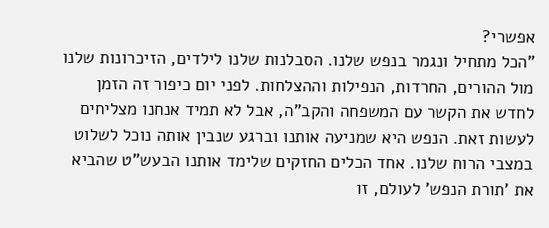אפשרי?
"הכל מתחיל ונגמר בנפש שלנו. הסבלנות שלנו לילדים, הזיכרונות שלנו מול ההורים, החרדות, הנפילות וההצלחות. לפני יום כיפור זה הזמן לחדש את הקשר עם המשפחה והקב"ה, אבל לא תמיד אנחנו מצליחים לעשות זאת. הנפש היא שמניעה אותנו וברגע שנבין אותה נוכל לשלוט במצבי הרוח שלנו. אחד הכלים החזקים שלימד אותנו הבעש"ט שהביא את 'תורת הנפש' לעולם, זו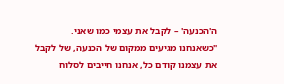ה'הכנעה' – לקבל את עצמי כמו שאני.
"כשאנחנו מגיעים ממקום של הכנעה, של לקבל את עצמנו קודם כל, אנחנו חייבים לסלוח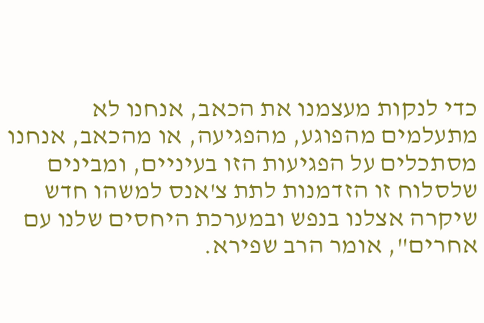כדי לנקות מעצמנו את הכאב, אנחנו לא מתעלמים מהפוגע, מהפגיעה, או מהכאב, אנחנו מסתכלים על הפגיעות הזו בעיניים, ומבינים שלסלוח זו הזדמנות לתת צ'אנס למשהו חדש שיקרה אצלנו בנפש ובמערכת היחסים שלנו עם אחרים", אומר הרב שפירא.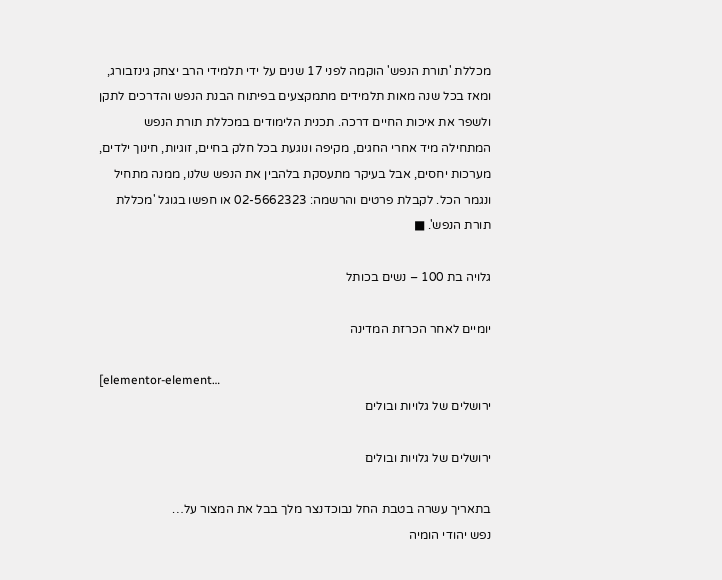מכללת 'תורת הנפש' הוקמה לפני 17 שנים על ידי תלמידי הרב יצחק גינזבורג, ומאז בכל שנה מאות תלמידים מתמקצעים בפיתוח הבנת הנפש והדרכים לתקן ולשפר את איכות החיים דרכה. תכנית הלימודים במכללת תורת הנפש המתחילה מיד אחרי החגים, מקיפה ונוגעת בכל חלק בחיים, זוגיות, חינוך ילדים, מערכות יחסים, אבל בעיקר מתעסקת בלהבין את הנפש שלנו, ממנה מתחיל ונגמר הכל. לקבלת פרטים והרשמה: 02-5662323 או חפשו בגוגל 'מכללת תורת הנפש'. ■

גלויה בת 100 – נשים בכותל

יומיים לאחר הכרזת המדינה

[elementor-element…
ירושלים של גלויות ובולים

ירושלים של גלויות ובולים

בתאריך עשרה בטבת החל נבוכדנצר מלך בבל את המצור על…
נפש יהודי הומיה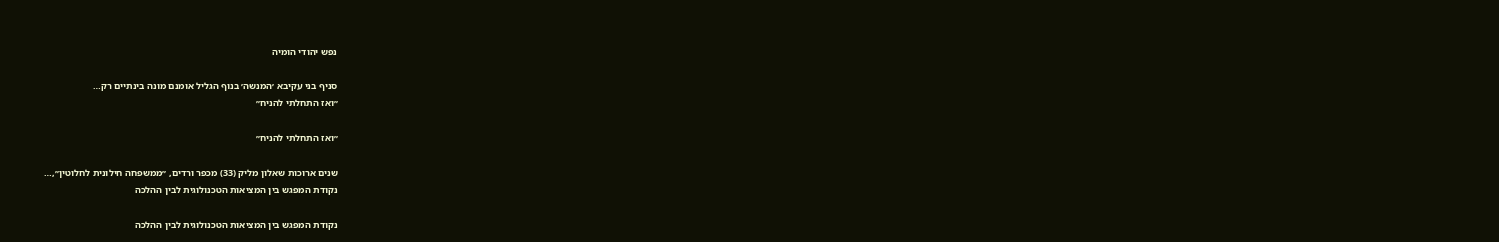נפש יהודי הומיה

סניף בני עקיבא ׳המנשה׳ בנוף הגליל אומנם מונה בינתיים רק…
״ואז התחלתי להניח״

״ואז התחלתי להניח״

שנים ארוכות שאלון מליק (33) מכפר ורדים, ״ממשפחה חילונית לחלוטין״,…
נקודת המפגש בין המציאות הטכנולוגית לבין ההלכה

נקודת המפגש בין המציאות הטכנולוגית לבין ההלכה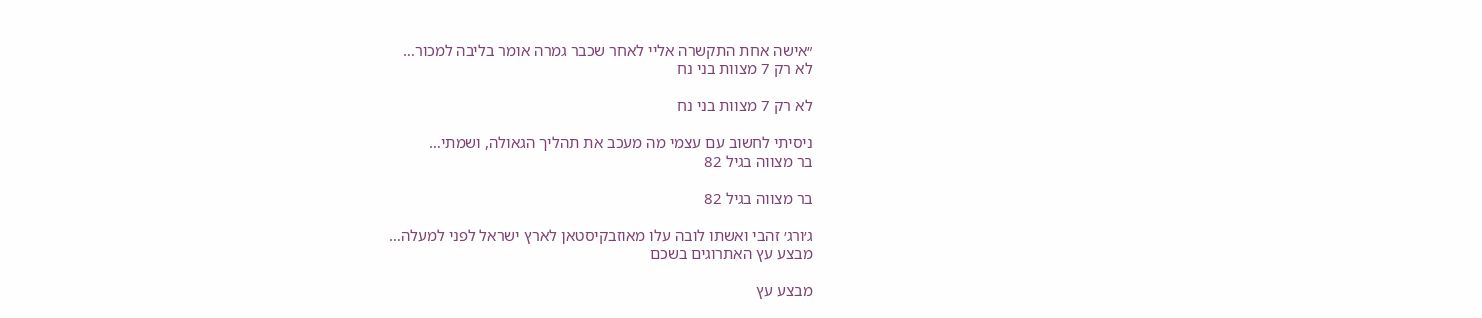״אישה אחת התקשרה אליי לאחר שכבר גמרה אומר בליבה למכור…
לא רק 7 מצוות בני נח

לא רק 7 מצוות בני נח

ניסיתי לחשוב עם עצמי מה מעכב את תהליך הגאולה, ושמתי…
בר מצווה בגיל 82

בר מצווה בגיל 82

ג׳ורג׳ זהבי ואשתו לובה עלו מאוזבקיסטאן לארץ ישראל לפני למעלה…
מבצע עץ האתרוגים בשכם

מבצע עץ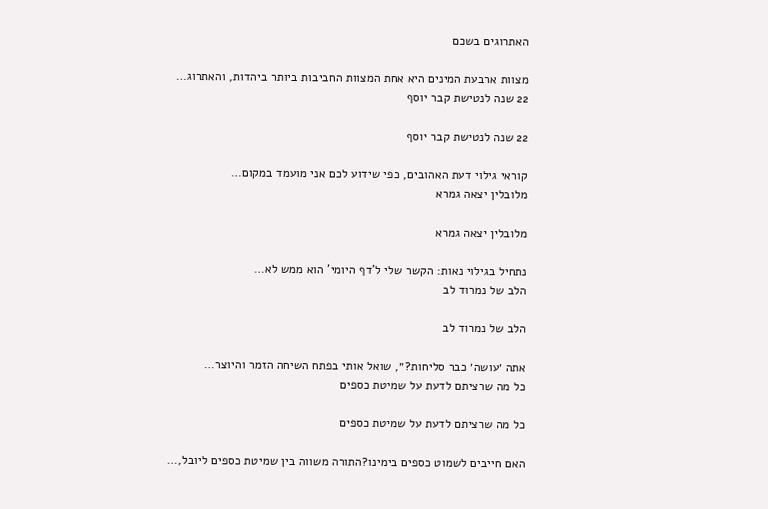האתרוגים בשכם

מצוות ארבעת המינים היא אחת המצוות החביבות ביותר ביהדות, והאתרוג…
22 שנה לנטישת קבר יוסף

22 שנה לנטישת קבר יוסף

קוראי גילוי דעת האהובים, כפי שידוע לכם אני מועמד במקום…
מלובלין יצאה גמרא

מלובלין יצאה גמרא

נתחיל בגילוי נאות: הקשר שלי ל'דף היומי' הוא ממש לא…
הלב של נמרוד לב

הלב של נמרוד לב

אתה ׳עושה׳ כבר סליחות?״, שואל אותי בפתח השיחה הזמר והיוצר…
כל מה שרציתם לדעת על שמיטת כספים

כל מה שרציתם לדעת על שמיטת כספים

האם חייבים לשמוט כספים בימינו?התורה משווה בין שמיטת כספים ליובל,…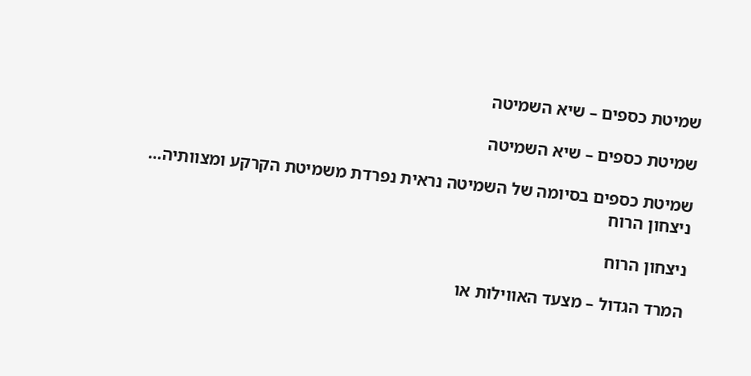שמיטת כספים – שיא השמיטה

שמיטת כספים – שיא השמיטה

שמיטת כספים בסיומה של השמיטה נראית נפרדת משמיטת הקרקע ומצוותיה…
ניצחון הרוח

ניצחון הרוח

המרד הגדול – מצעד האווילות או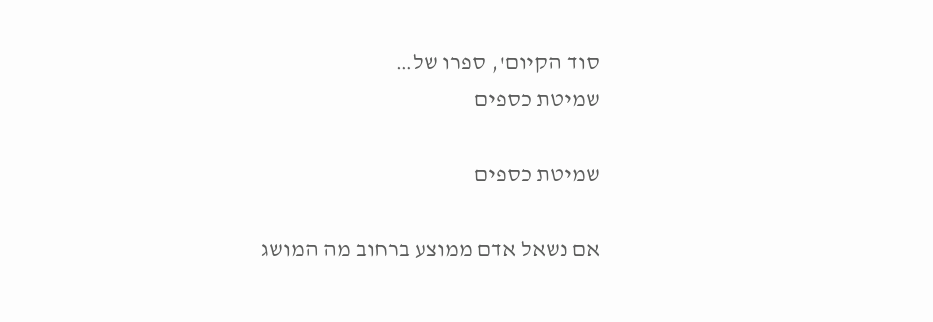סוד הקיום', ספרו של…
שמיטת כספים

שמיטת כספים

אם נשאל אדם ממוצע ברחוב מה המושג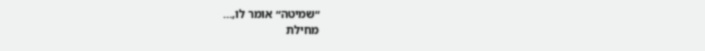״שמיטה״ אומר לו,…
מחילת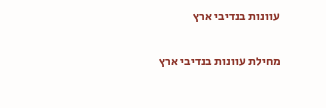עוונות בנדיבי ארץ

מחילת עוונות בנדיבי ארץ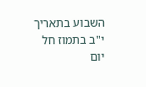השבוע בתאריך י"ב בתמוז חל יום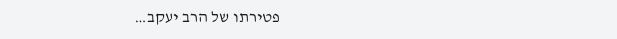פטירתו של הרב יעקב…